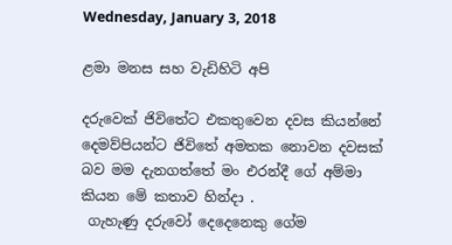Wednesday, January 3, 2018

ළමා මනස සහ වැඩිහිටි අපි

දරුවෙක් ජිවිතේට එකතුවෙන දවස කියන්නේ දෙමව්පියන්ට ජිවිතේ අමතක නොවන දවසක් බව මම දැනගත්තේ මං එරන්දී ගේ අම්මා කියන මේ කතාව හින්දා .
 ගැහැණු දරුවෝ දෙදෙනෙකු ගේම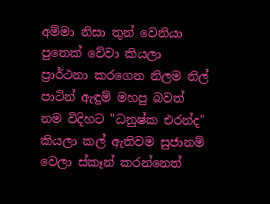අම්මා නිසා තුන් වෙනියා පුතෙක් වේවා කියලා ප්‍රාර්ථනා කරගෙන නිලම නිල් පාටින් ඇඳුම් මහපු බවත් නම විදිහට "ධනුෂ්ක එරන්ද" කියලා කල් ඇතිවම සුජානම් වෙලා ස්කෑන් කරන්නෙත්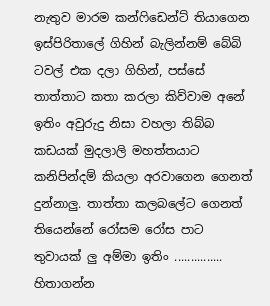නැතුව මාරම කන්ෆිඩෙන්ට් තියාගෙන ඉස්පිරිතාලේ ගිහින් බැලින්නම් බේබි ටවල් එක දලා ගිහින්, පස්සේ තාත්තාට කතා කරලා කිව්වාම අනේ ඉතිං අවුරුදු නිසා වහලා තිබ්බ කඩයක් මුදලාලි මහත්තයාට කනිපින්දම් කියලා අරවාගෙන ගෙනත් දුන්නාලු. තාත්තා කලබලේට ගෙනත් තියෙන්නේ රෝසම රෝස පාට තුවායක් ලු අම්මා ඉතිං ............... හිතාගන්න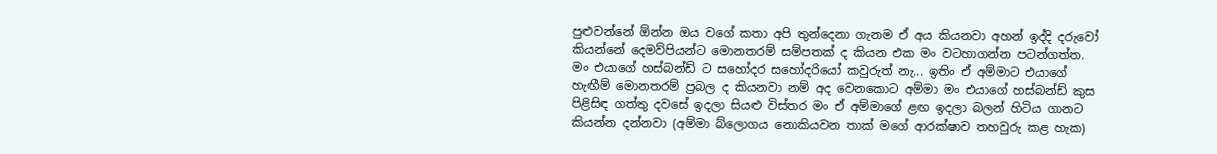පුළුවන්නේ ඕන්න ඔය වගේ කතා අපි තුන්දෙනා ගැනම ඒ අය කියනවා අහන් ඉද්දි දරුවෝ කියන්නේ දෙමව්පියන්ට මොනතරම් සම්පතක් ද කියන එක මං වටහාගන්න පටන්ගත්ත.
මං එයාගේ හස්බන්ඩ් ට සහෝදර සහෝදරියෝ කවුරුත් නැ... ඉතිං ඒ අම්මාට එයාගේ හැඟීම් මොනතරම් ප්‍රබල ද කියනවා නම් අද වෙනකොට අම්මා මං එයාගේ හස්බන්ඩ් කුස පිළිසිඳ ගත්තු දවසේ ඉදලා සියළු විස්තර මං ඒ අම්මාගේ ළඟ ඉදලා බලන් හිටිය ගානට කියන්න දන්නවා (අම්මා බ්ලොගය නොකියවන තාක් මගේ ආරක්ෂාව තහවුරු කළ හැක)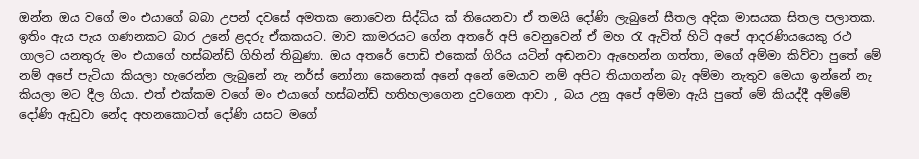ඔන්න ඔය වගේ මං එයාගේ බබා උපන් දවසේ අමතක නොවෙන සිද්ධිය ක් තියෙනවා ඒ තමයි දෝණි ලැබුනේ සීතල අදික මාසයක සිතල පලාතක. ඉතිං ඇය පැය ගණනකට බාර උනේ ළදරු ඒකකයට. මාව කාමරයට ගේන අතරේ අපි වෙනුවෙන් ඒ මහ රැ ඇවිත් හිටි අපේ ආදරණියයෙකු රථ ගාලට යනතුරු මං එයාගේ හස්බන්ඩ් ගිහින් තිබුණා. ඔය අතරේ පොඩි එකෙක් ගිරිය යටින් අඬනවා ඇහෙන්න ගත්තා, මගේ අම්මා කිව්වා පුතේ මේ නම් අපේ පැටියා කියලා හැරෙන්න ලැබුනේ නැ නර්ස් නෝනා කෙනෙක් අනේ අනේ මෙයාව නම් අපිට තියාගන්න බැ අම්මා නැතුව මෙයා ඉන්නේ නැ කියලා මට දීල ගියා. එත් එක්කම වගේ මං එයාගේ හස්බන්ඩ් හතිහලාගෙන දුවගෙන ආවා , බය උනු අපේ අම්මා ඇයි පුතේ මේ කියද්දී අම්මේ දෝණි ඇඩුවා නේද අහනකොටත් දෝණි යසට මගේ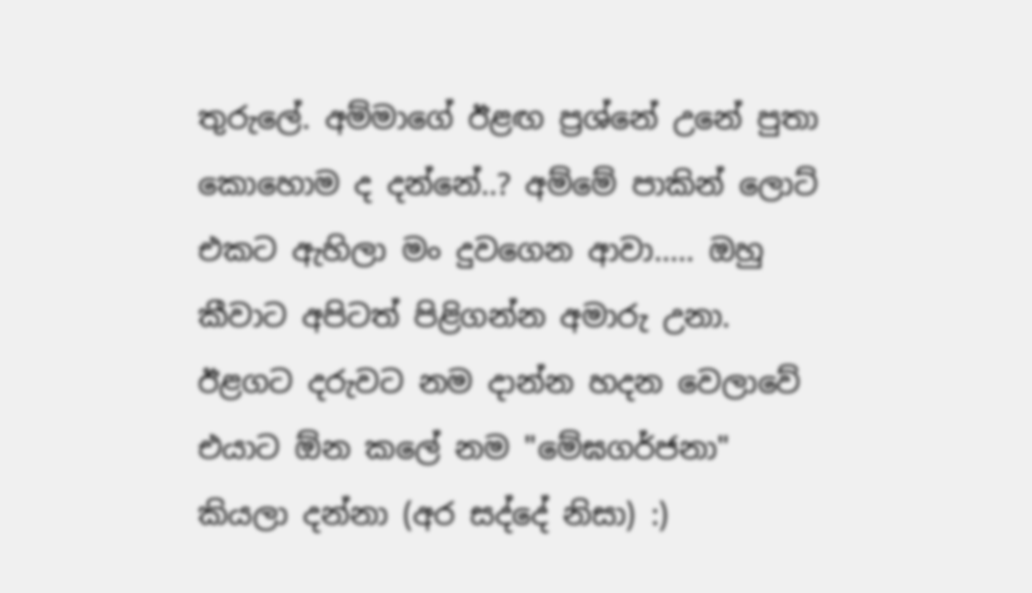තුරුලේ. අම්මාගේ ඊළඟ ප්‍රශ්නේ උනේ පුතා කොහොම ද දන්නේ..? අම්මේ පාකින් ලොට් එකට ඇහිලා මං දුවගෙන ආවා..... ඔහු කීවාට අපිටත් පිළිගන්න අමාරු උනා. ඊළගට දරුවට නම දාන්න හදන වෙලාවේ එයාට ඕන කලේ නම "මේඝගර්ජනා" කියලා දන්නා (අර සද්දේ නිසා) :)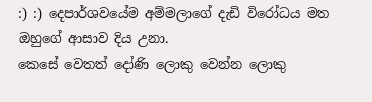:) :) දෙපාර්ශවයේම අම්මලාගේ දැඩි විරෝධය මත ඔහුගේ ආසාව දිය උනා.
කෙසේ වෙතත් දෝණි ලොකු වෙන්න ලොකු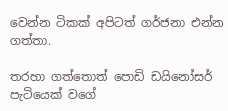වෙන්න ටිකක් අපිටත් ගර්ජනා එන්න ගත්තා.

තරහා ගත්තොත් පොඩි ඩයිනෝසර් පැටියෙක් වගේ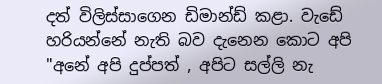දත් විලිස්සාගෙන ඩිමාන්ඩ් කළා. වැඩේ හරියන්නේ නැති බව දැනෙන කොට අපි "අනේ අපි දුප්පත් , අපිට සල්ලි නැ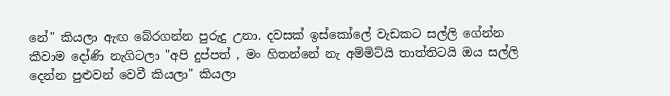නේ" කියලා ඇඟ බේරගන්න පුරුදු උනා. දවසක් ඉස්කෝලේ වැඩකට සල්ලි ගේන්න කීවාම දෝණි නැගිටලා "අපි දුප්පත් , මං හිතන්නේ නැ අම්මිට්යි තාත්තිටයි ඔය සල්ලි දෙන්න පුළුවන් වෙවී කියලා" කියලා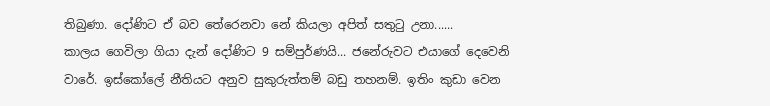තිබුණා. දෝණිට ඒ බව තේරෙනවා නේ කියලා අපිත් සතුටු උනා......
කාලය ගෙවිලා ගියා දැන් දෝණිට 9 සම්පුර්ණයි... ජනේරුවට එයාගේ දෙවෙනි වාරේ. ඉස්කෝලේ නීතියට අනුව සුකුරුත්තම් බඩු තහනම්. ඉතිං කුඩා වෙන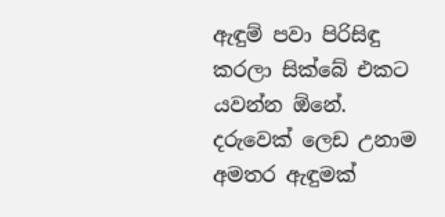ඇඳුම් පවා පිරිසිඳු කරලා සික්බේ එකට යවන්න ඕනේ. දරුවෙක් ලෙඩ උනාම අමතර ඇඳුමක්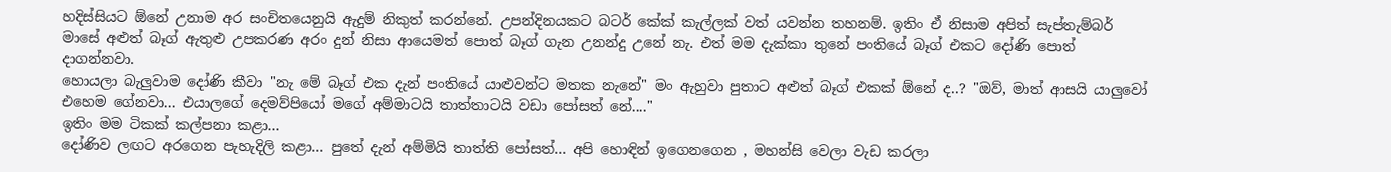හදිස්සියට ඕනේ උනාම අර සංචිතයෙනුයි ඇදුම් නිකුත් කරන්නේ. උපන්දිනයකට බටර් කේක් කැල්ලක් වත් යවන්න තහනම්. ඉතිං ඒ නිසාම අපිත් සැප්තැම්බර් මාසේ අළුත් බෑග් ඇතුළු උපකරණ අරං දුන් නිසා ආයෙමත් පොත් බෑග් ගැන උනන්දු උනේ නැ. එත් මම දැක්කා තුනේ පංතියේ බෑග් එකට දෝණි පොත් දාගන්නවා.
හොයලා බැලුවාම දෝණි කීවා "නැ මේ බෑග් එක දැන් පංතියේ යාළුවන්ට මතක නැනේ" මං ඇහුවා පුතාට අළුත් බෑග් එකක් ඕනේ ද..? "ඔව්, මාත් ආසයි යාලුවෝ එහෙම ගේනවා... එයාලගේ දෙමව්පියෝ මගේ අම්මාටයි තාත්තාටයි වඩා පෝසත් නේ...."
ඉතිං මම ටිකක් කල්පනා කළා...
දෝණිව ලඟට අරගෙන පැහැදිලි කළා... පුතේ දැන් අම්මියි තාත්ති පෝසත්... අපි හොඳින් ඉගෙනගෙන , මහන්සි වෙලා වැඩ කරලා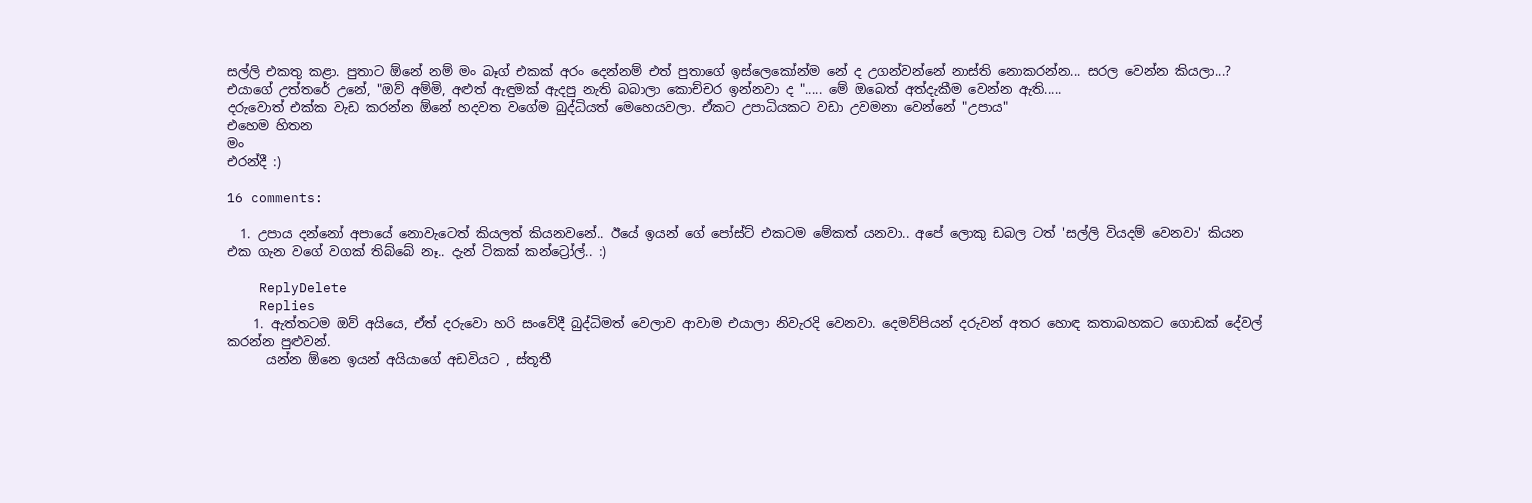සල්ලි එකතු කළා. පුතාට ඕනේ නම් මං බෑග් එකක් අරං දෙන්නම් එත් පුතාගේ ඉස්ලෙකෝන්ම නේ ද උගන්වන්නේ නාස්ති නොකරන්න... සරල වෙන්න කියලා...?
එයාගේ උත්තරේ උනේ, "ඔව් අම්මි, අළුත් ඇඳුමක් ඇදපු නැති බබාලා කොච්චර ඉන්නවා ද "..... මේ ඔබෙත් අත්දැකීම වෙන්න ඇති.....
දරුවොත් එක්ක වැඩ කරන්න ඕනේ හදවත වගේම බුද්ධියත් මෙහෙයවලා. ඒකට උපාධියකට වඩා උවමනා වෙන්නේ "උපාය"
එහෙම හිතන
මං
එරන්දී :)

16 comments:

  1. උපාය දන්නෝ අපායේ නොවැටෙත් කියලත් කියනවනේ.. ඊයේ ඉයන් ගේ පෝස්ට් එකටම මේකත් යනවා.. අපේ ලොකු ඩබල ටත් 'සල්ලි වියදම් වෙනවා' කියන එක ගැන වගේ වගක් තිබ්බේ නෑ.. දැන් ටිකක් කන්ට්‍රෝල්.. :)

    ReplyDelete
    Replies
    1. ඇත්තටම ඔව් අයියෙ, ඒත් දරුවො හරි සංවේදී බුද්ධිමත් වෙලාව ආවාම එයාලා නිවැරදි වෙනවා. දෙමව්පියන් දරුවන් අතර හොඳ කතාබහකට ගොඩක් දේවල් කරන්න පුළුවන්.
      යන්න ඕනෙ ඉයන් අයියාගේ අඩවියට , ස්තූතී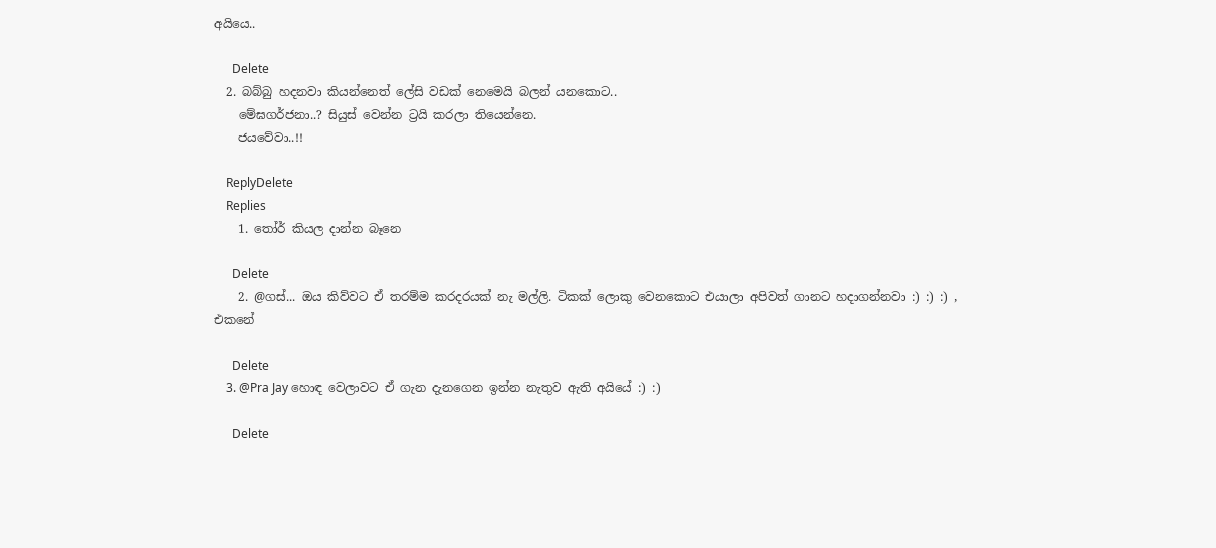අයියෙ..

      Delete
  2. බබ්බු හදනවා කියන්නෙත් ලේසි වඩක් නෙමෙයි බලන් යනකොට..
    මේඝගර්ජනා..? සියුස් වෙන්න ට්‍රයි කරලා තියෙන්නෙ.
    ජයවේවා..!!

    ReplyDelete
    Replies
    1. තෝර් කියල දාන්න බෑනෙ

      Delete
    2. @ගස්... ඔය කිව්වට ඒ තරම්ම කරදරයක් නැ මල්ලි. ටිකක් ලොකු වෙනකොට එයාලා අපිවත් ගානට හදාගන්නවා :) :) :) , එකනේ

      Delete
    3. @Pra Jay හොඳ වෙලාවට ඒ ගැන දැනගෙන ඉන්න නැතුව ඇති අයියේ :) :)

      Delete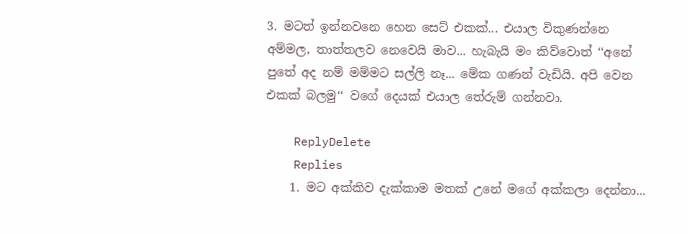3. මටත් ඉන්නවනෙ හෙන සෙට් එකක්... එයාල විකුණන්නෙ අම්මල, තාත්තලව නෙවෙයි මාව... හැබැයි මං කිව්වොත් ‘‘අනේ පුතේ අද නම් මම්මට සල්ලි නෑ... මේක ගණන් වැඩියි. අපි වෙන එකක් බලමු‘‘ වගේ දෙයක් එයාල තේරුම් ගන්නවා.

    ReplyDelete
    Replies
    1. මට අක්කිව දැක්කාම මතක් උනේ මගේ අක්කලා දෙන්නා...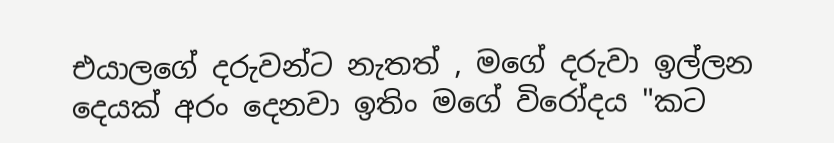එයාලගේ දරුවන්ට නැතත් , මගේ දරුවා ඉල්ලන දෙයක් අරං දෙනවා ඉතිං මගේ විරෝදය "කට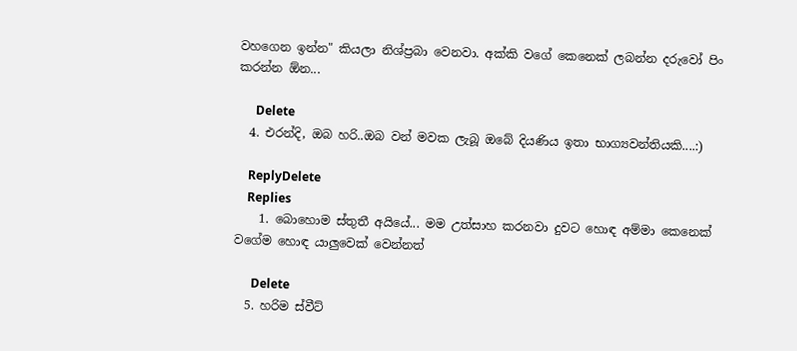වහගෙන ඉන්න" කියලා නිශ්ප්‍රබා වෙනවා. අක්කි වගේ කෙනෙක් ලබන්න දරුවෝ පිං කරන්න ඕන...

      Delete
  4. එරන්දි, ඔබ හරි..ඔබ වන් මවක ලැබූ ඔබේ දියණිය ඉතා භාග්‍යවන්තියකි....:)

    ReplyDelete
    Replies
    1. බොහොම ස්තුතී අයියේ... මම උත්සාහ කරනවා දුවට හොඳ අම්මා කෙනෙක් වගේම හොඳ යාලුවෙක් වෙන්නත්

      Delete
  5. හරිම ස්වීට්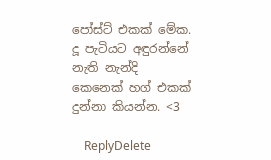පෝස්ට් එකක් මේක. දූ පැටියට අඳුරන්නේ නැති නැන්දි කෙනෙක් හග් එකක් දුන්නා කියන්න. <3

    ReplyDelete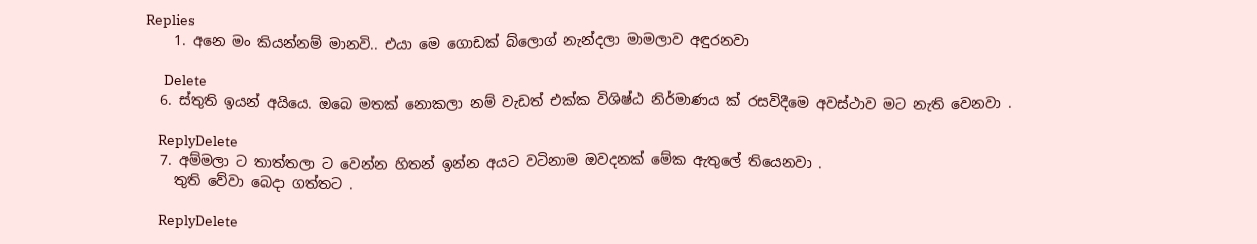Replies
    1. අනෙ මං කියන්නම් මානවි.. එයා මෙ ගොඩක් බ්ලොග් නැන්දලා මාමලාව අඳුරනවා

      Delete
  6. ස්තුති ඉයන් අයියෙ. ඔබෙ මතක් නොකලා නම් වැඩත් එක්ක විශිෂ්ඨ නිර්මාණය ක් රසවිදීමෙ අවස්ථාව මට නැති වෙනවා .

    ReplyDelete
  7. අම්මලා ට තාත්තලා ට වෙන්න හිතන් ඉන්න අයට වටිනාම ඔවදනක් මේක ඇතුලේ තියෙනවා .
    තුති වේවා බෙදා ගත්තට .

    ReplyDelete